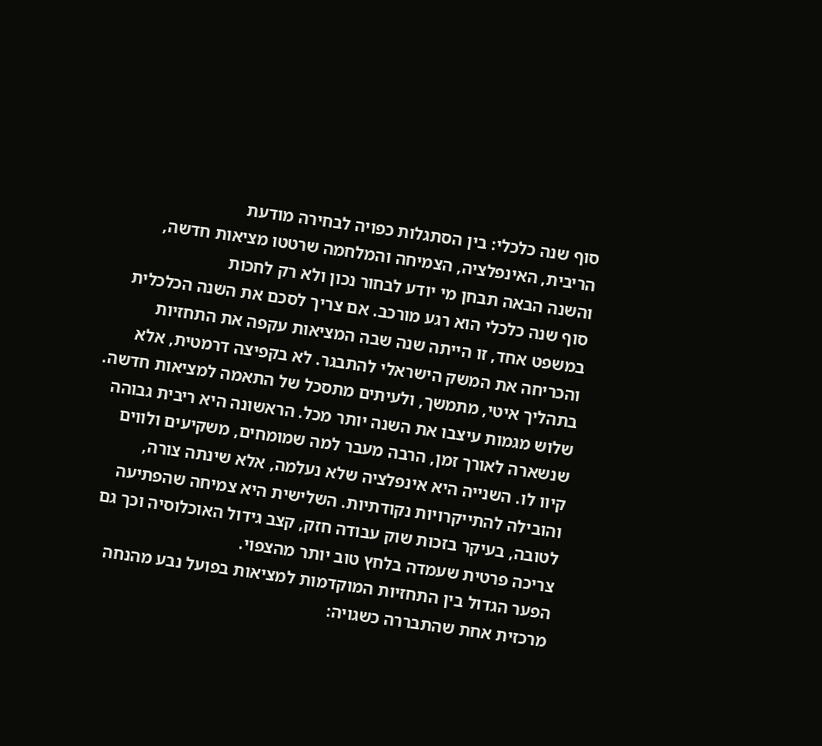סוף שנה כלכלי: בין הסתגלות כפויה לבחירה מודעת
הריבית, האינפלציה, הצמיחה והמלחמה שרטטו מציאות חדשה, והשנה הבאה תבחן מי יודע לבחור נכון ולא רק לחכות
סוף שנה כלכלי הוא רגע מורכב. אם צריך לסכם את השנה הכלכלית במשפט אחד, זו הייתה שנה שבה המציאות עקפה את התחזיות והכריחה את המשק הישראלי להתבגר. לא בקפיצה דרמטית, אלא בתהליך איטי, מתמשך, ולעיתים מתסכל של התאמה למציאות חדשה.
שלוש מגמות עיצבו את השנה יותר מכל. הראשונה היא ריבית גבוהה שנשארה לאורך זמן, הרבה מעבר למה שמומחים, משקיעים ולווים קיוו לו. השנייה היא אינפלציה שלא נעלמה, אלא שינתה צורה, והובילה להתייקרויות נקודתיות. השלישית היא צמיחה שהפתיעה לטובה, בעיקר בזכות שוק עבודה חזק, קצב גידול האוכלוסיה וכך גם צריכה פרטית שעמדה בלחץ טוב יותר מהצפוי.
הפער הגדול בין התחזיות המוקדמות למציאות בפועל נבע מהנחה מרכזית אחת שהתבררה כשגויה: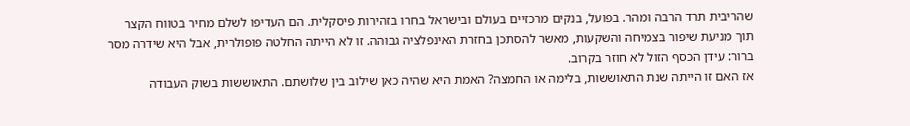שהריבית תרד הרבה ומהר. בפועל, בנקים מרכזיים בעולם ובישראל בחרו בזהירות פיסקלית. הם העדיפו לשלם מחיר בטווח הקצר תוך מניעת שיפור בצמיחה והשקעות, מאשר להסתכן בחזרת האינפלציה גבוהה. זו לא הייתה החלטה פופולרית, אבל היא שידרה מסר ברור: עידן הכסף הזול לא חוזר בקרוב.
אז האם זו הייתה שנת התאוששות, בלימה או החמצה? האמת היא שהיה כאן שילוב בין שלושתם. התאוששות בשוק העבודה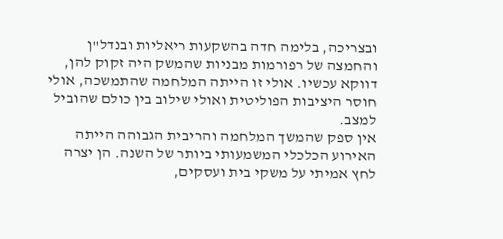ובצריכה, בלימה חדה בהשקעות ריאליות ובנדל"ן והחמצה של רפורמות מבניות שהמשק היה זקוק להן, דווקא עכשיו. אולי זו הייתה המלחמה שהתמשכה, אולי חוסר היציבות הפוליטית ואולי שילוב בין כולם שהוביל למצב.
אין ספק שהמשך המלחמה והריבית הגבוהה הייתה האירוע הכלכלי המשמעותי ביותר של השנה. הן יצרה לחץ אמיתי על משקי בית ועסקים,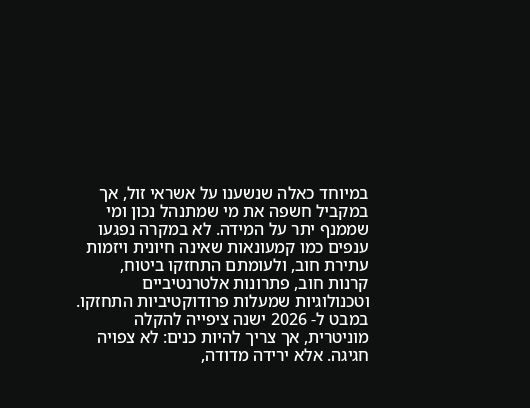במיוחד כאלה שנשענו על אשראי זול, אך במקביל חשפה את מי שמתנהל נכון ומי שממנף יתר על המידה. לא במקרה נפגעו ענפים כמו קמעונאות שאינה חיונית ויזמות עתירת חוב, ולעומתם התחזקו ביטוח, קרנות חוב, פתרונות אלטרנטיביים וטכנולוגיות שמעלות פרודוקטיביות התחזקו.
במבט ל- 2026 ישנה ציפייה להקלה מוניטרית, אך צריך להיות כנים: לא צפויה חגיגה. אלא ירידה מדודה,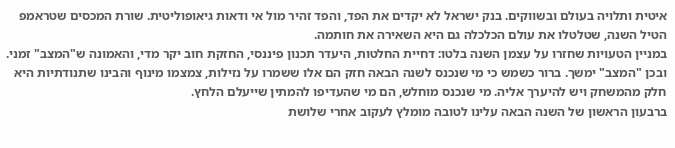איטית ותלויה בעולם ובשווקים. בנק ישראל לא יקדים את הפד, והפד זהיר מול אי ודאות גיאופוליטית. שורת המכסים שטראמפ הטיל השנה, שטלטלו את עולם הכלכלה גם היא השאירה את חותמה.
במניין הטעויות שחזרו על עצמן השנה בלטו: דחיית החלטות, היעדר תכנון פיננסי, החזקת חוב יקר מדי, והאמונה ש"המצב" זמני. ובכן "המצב" ימשך. ברור כשמש כי מי שנכנס לשנה הבאה חזק הם אלו ששמרו על נזילות, צמצמו מינוף והבינו שתנודתיות היא חלק מהמשחק ויש להיערך אליה. מי שנכנס מוחלש, הם מי שהעדיפו להמתין שייעלם הלחץ.
ברבעון הראשון של השנה הבאה עלינו לטובה מומלץ לעקוב אחרי שלושת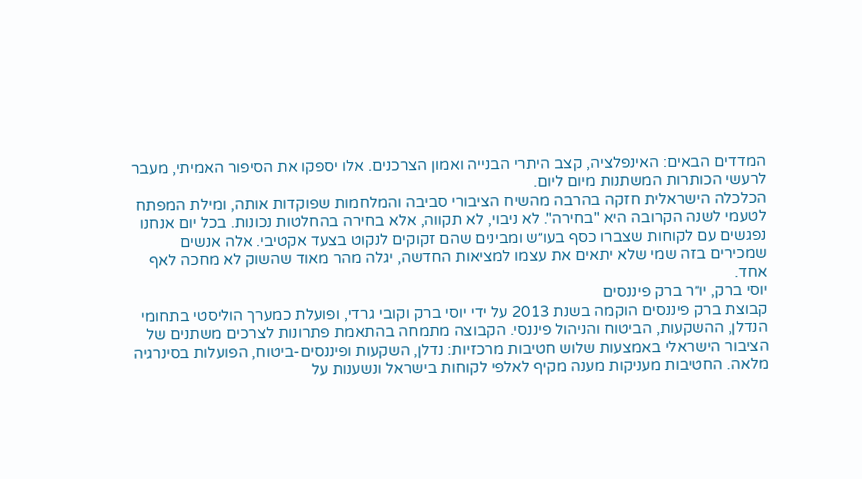המדדים הבאים: האינפלציה, קצב היתרי הבנייה ואמון הצרכנים. אלו יספקו את הסיפור האמיתי, מעבר לרעשי הכותרות המשתנות מיום ליום.
הכלכלה הישראלית חזקה בהרבה מהשיח הציבורי סביבה והמלחמות שפוקדות אותה, ומילת המפתח לטעמי לשנה הקרובה היא "בחירה". לא ניבוי, לא תקווה, אלא בחירה בהחלטות נכונות. בכל יום אנחנו נפגשים עם לקוחות שצברו כסף בעו״ש ומבינים שהם זקוקים לנקוט בצעד אקטיבי. אלה אנשים שמכירים בזה שמי שלא יתאים את עצמו למציאות החדשה, יגלה מהר מאוד שהשוק לא מחכה לאף אחד.
יוסי ברק, יו״ר ברק פיננסים
קבוצת ברק פיננסים הוקמה בשנת 2013 על ידי יוסי ברק וקובי גרדי, ופועלת כמערך הוליסטי בתחומי הנדלן, ההשקעות, הביטוח והניהול פיננסי. הקבוצה מתמחה בהתאמת פתרונות לצרכים משתנים של הציבור הישראלי באמצעות שלוש חטיבות מרכזיות: נדלן, השקעות ופיננסים-ביטוח, הפועלות בסינרגיה מלאה. החטיבות מעניקות מענה מקיף לאלפי לקוחות בישראל ונשענות על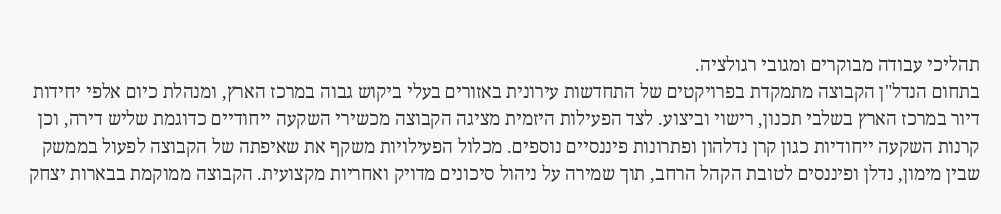תהליכי עבודה מבוקרים ומגובי רגולציה.
בתחום הנדל"ן הקבוצה מתמקדת בפרויקטים של התחדשות עירונית באזורים בעלי ביקוש גבוה במרכז הארץ, ומנהלת כיום אלפי יחידות דיור במרכז הארץ בשלבי תכנון, רישוי וביצוע. לצד הפעילות היזמית מציגה הקבוצה מכשירי השקעה ייחודיים כדוגמת שליש דירה, וכן קרנות השקעה ייחודיות כגון קרן נדלהון ופתרונות פיננסיים נוספים. מכלול הפעילויות משקף את שאיפתה של הקבוצה לפעול בממשק שבין מימון, נדלן ופיננסים לטובת הקהל הרחב, תוך שמירה על ניהול סיכונים מדויק ואחריות מקצועית. הקבוצה ממוקמת בבארות יצחק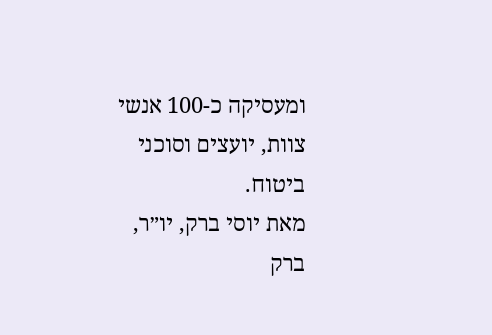ומעסיקה כ-100 אנשי צוות, יועצים וסוכני ביטוח.
מאת יוסי ברק, יו״ר, ברק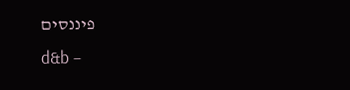פיננסים
d&b –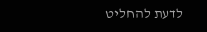לדעת להחליט